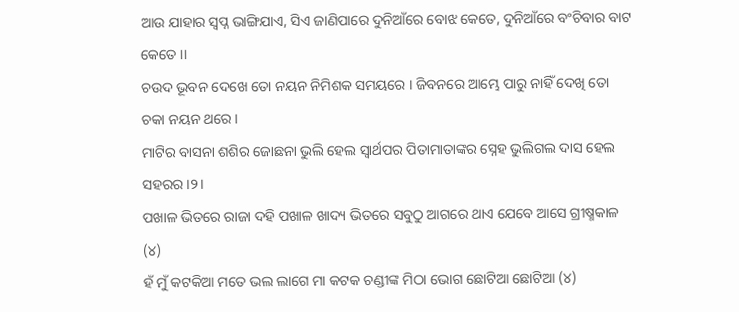ଆଉ ଯାହାର ସ୍ବପ୍ନ ଭାଙ୍ଗିଯାଏ, ସିଏ ଜାଣିପାରେ ଦୁନିଆଁରେ ବୋଝ କେତେ, ଦୁନିଆଁରେ ବଂଚିବାର ବାଟ କେତେ ।।
ଚଉଦ ଭୂବନ ଦେଖେ ତୋ ନୟନ ନିମିଶକ ସମୟରେ । ଜିବନରେ ଆମ୍ଭେ ପାରୁ ନାହିଁ ଦେଖି ତୋ ଚକା ନୟନ ଥରେ ।
ମାଟିର ବାସନା ଶଶିର ଜୋଛନା ଭୁଲି ହେଲ ସ୍ୱାର୍ଥପର ପିତାମାତାଙ୍କର ସ୍ନେହ ଭୁଲିଗଲ ଦାସ ହେଲ ସହରର।୨।
ପଖାଳ ଭିତରେ ରାଜା ଦହି ପଖାଳ ଖାଦ୍ୟ ଭିତରେ ସବୁଠୁ ଆଗରେ ଥାଏ ଯେବେ ଆସେ ଗ୍ରୀଷ୍ମକାଳ (୪)
ହଁ ମୁଁ କଟକିଆ ମତେ ଭଲ ଲାଗେ ମା କଟକ ଚଣ୍ଡୀଙ୍କ ମିଠା ଭୋଗ ଛୋଟିଆ ଛୋଟିଆ (୪)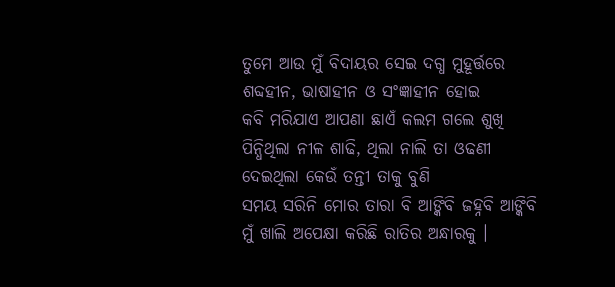ତୁମେ ଆଉ ମୁଁ ବିଦାୟର ସେଇ ଦଗ୍ଧ ମୁହୂର୍ତ୍ତରେ ଶବ୍ଦହୀନ, ଭାଷାହୀନ ଓ ସଂଜ୍ଞାହୀନ ହୋଇ
କବି ମରିଯାଏ ଆପଣା ଛାଏଁ କଲମ ଗଲେ ଶୁଖି
ପିନ୍ଧିଥିଲା ନୀଳ ଶାଢି, ଥିଲା ନାଲି ତା ଓଢଣୀ ଦେଇଥିଲା କେଉଁ ତନ୍ତୀ ତାକୁ ବୁଣି
ସମୟ ସରିନି ମୋର ତାରା ବି ଆଙ୍କିବି ଜହ୍ନବି ଆଙ୍କିବି ମୁଁ ଖାଲି ଅପେକ୍ଷା କରିଛି ରାତିର ଅନ୍ଧାରକୁ ।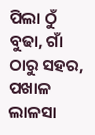ପିଲା ଠୁଁ ବୁଢା, ଗାଁ ଠାରୁ ସହର, ପଖାଳ ଲାଳସା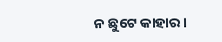ନ ଛୁଟେ କାହାର ।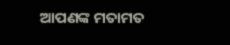ଆପଣଙ୍କ ମତାମତ